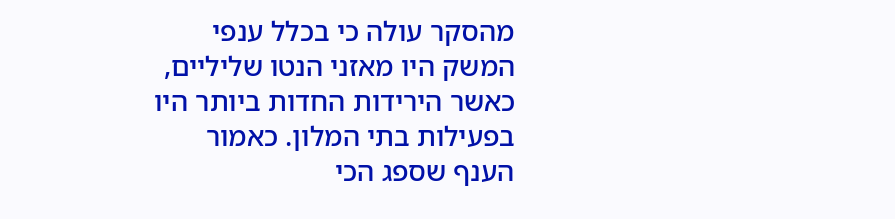מהסקר עולה כי בכלל ענפי המשק היו מאזני הנטו שליליים, כאשר הירידות החדות ביותר היו בפעילות בתי המלון. כאמור הענף שספג הכי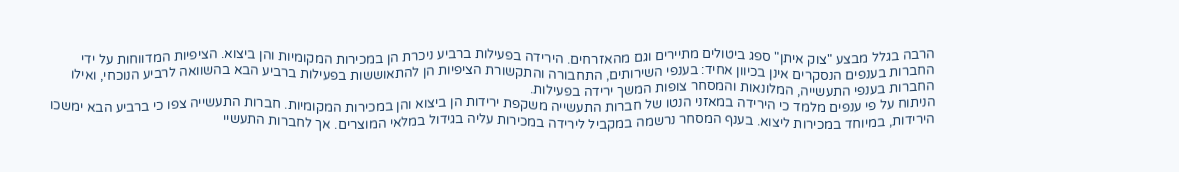הרבה בגלל מבצע "צוק איתן" ספג ביטולים מתיירים וגם מהאזרחים. הירידה בפעילות ברביע ניכרת הן במכירות המקומיות והן ביצוא. הציפיות המדווחות על ידי החברות בענפים הנסקרים אינן בכיוון אחיד: בענפי השירותים, התחבורה והתקשורת הציפיות הן להתאוששות בפעילות ברביע הבא בהשוואה לרביע הנוכחי, ואילו החברות בענפי התעשייה, המלונאות והמסחר צופות המשך ירידה בפעילות.
הניתוח על פי ענפים מלמד כי הירידה במאזני הנטו של חברות התעשייה משקפת ירידות הן ביצוא והן במכירות המקומיות. חברות התעשייה צפו כי ברביע הבא ימשכו הירידות, במיוחד במכירות ליצוא. בענף המסחר נרשמה במקביל לירידה במכירות עליה בגידול במלאי המוצרים. אך לחברות התעשיי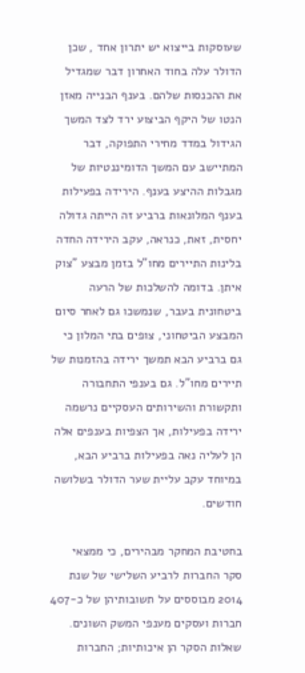שעוסקות בייצוא יש יתרון אחד , שכן הדולר עלה בחוד האחרון דבר שמגדיל את ההכנסות שלהם. בענף הבנייה מאזן הנטו של היקף הביצוע ירד לצד המשך הגידול במדד מחירי התפוקה, דבר המתיישב עם המשך הדומיננטיות של מגבלות ההיצע בענף. הירידה בפעילות בענף המלונאות ברביע זה הייתה גדולה יחסית, זאת, כנראה, עקב הירידה החדה בלינות התיירים מחו"ל בזמן מבצע "צוק איתן. בדומה להשלכות של הרעה ביטחונית בעבר, שנמשכו גם לאחר סיום המבצע הביטחוני, צופים בתי המלון כי גם ברביע הבא תמשך ירידה בהזמנות של תיירים מחו"ל. גם בענפי התחבורה ותקשורת והשירותים העסקיים נרשמה ירידה בפעילות, אך הצפיות בענפים אלה הן לעליה נאה בפעילות ברביע הבא, במיוחד עקב עליית שער הדולר בשלושה חודשים.

בחטיבת המחקר מבהירים, כי ממצאי סקר החברות לרביע השלישי של שנת 2014 מבוססים על תשובותיהן של כ-407 חברות ועסקים מענפי המשק השונים.
שאלות הסקר הן איכותיות; החברות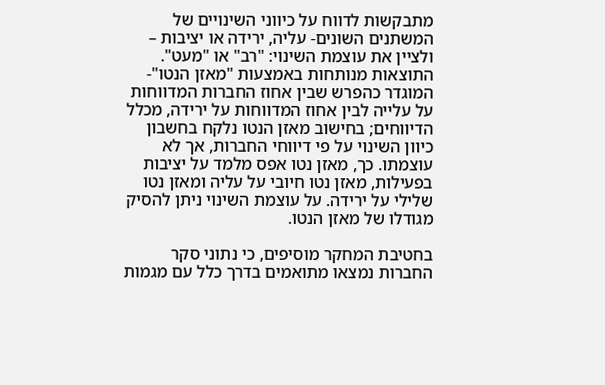מתבקשות לדווח על כיווני השינויים של המשתנים השונים- עליה, ירידה או יציבות – ולציין את עוצמת השינוי: "רב" או "מעט".
התוצאות מנותחות באמצעות "מאזן הנטו"- המוגדר כהפרש שבין אחוז החברות המדווחות על עלייה לבין אחוז המדווחות על ירידה, מכלל הדיווחים; בחישוב מאזן הנטו נלקח בחשבון כיוון השינוי על פי דיווחי החברות, אך לא עוצמתו. כך, מאזן נטו אפס מלמד על יציבות בפעילות, מאזן נטו חיובי על עליה ומאזן נטו שלילי על ירידה. על עוצמת השינוי ניתן להסיק מגודלו של מאזן הנטו.

בחטיבת המחקר מוסיפים, כי נתוני סקר החברות נמצאו מתואמים בדרך כלל עם מגמות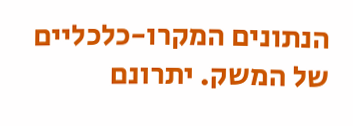הנתונים המקרו-כלכליים של המשק. יתרונם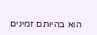הוא בהיותם זמינים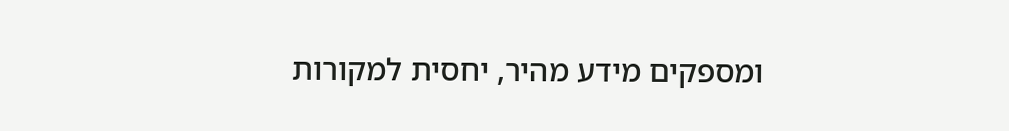ומספקים מידע מהיר, יחסית למקורות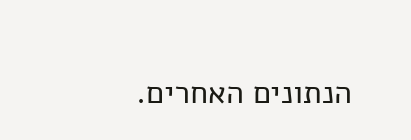הנתונים האחרים.